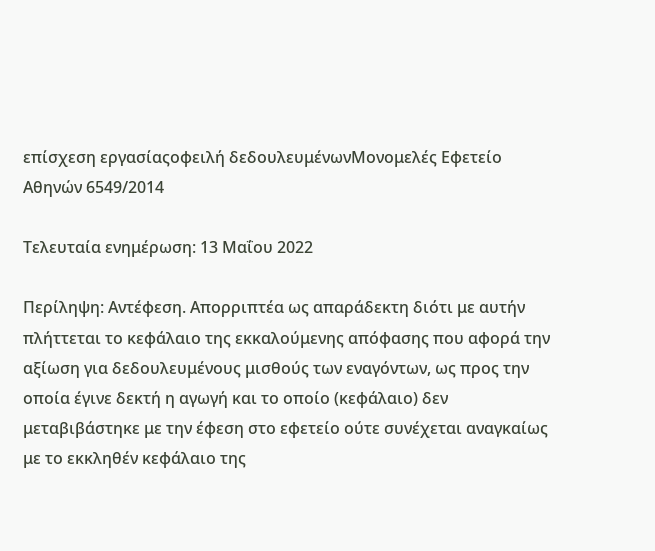επίσχεση εργασίαςοφειλή δεδουλευμένωνΜονομελές Εφετείο Αθηνών 6549/2014

Τελευταία ενημέρωση: 13 Μαΐου 2022

Περίληψη: Αντέφεση. Απορριπτέα ως απαράδεκτη διότι με αυτήν πλήττεται το κεφάλαιο της εκκαλούμενης απόφασης που αφορά την αξίωση για δεδουλευμένους μισθούς των εναγόντων, ως προς την οποία έγινε δεκτή η αγωγή και το οποίο (κεφάλαιο) δεν μεταβιβάστηκε με την έφεση στο εφετείο ούτε συνέχεται αναγκαίως με το εκκληθέν κεφάλαιο της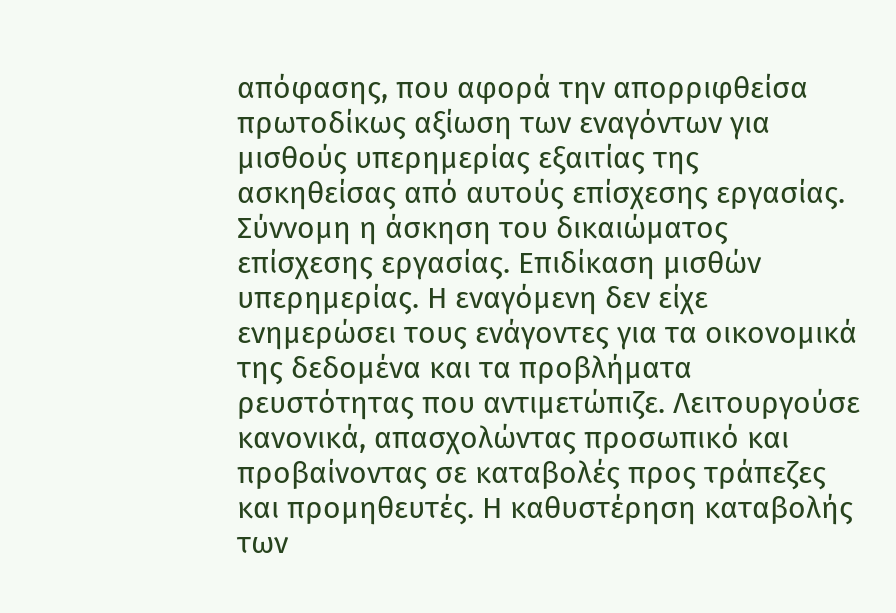απόφασης, που αφορά την απορριφθείσα πρωτοδίκως αξίωση των εναγόντων για μισθούς υπερημερίας εξαιτίας της ασκηθείσας από αυτούς επίσχεσης εργασίας. Σύννομη η άσκηση του δικαιώματος επίσχεσης εργασίας. Επιδίκαση μισθών υπερημερίας. Η εναγόμενη δεν είχε ενημερώσει τους ενάγοντες για τα οικονομικά της δεδομένα και τα προβλήματα ρευστότητας που αντιμετώπιζε. Λειτουργούσε κανονικά, απασχολώντας προσωπικό και προβαίνοντας σε καταβολές προς τράπεζες και προμηθευτές. Η καθυστέρηση καταβολής των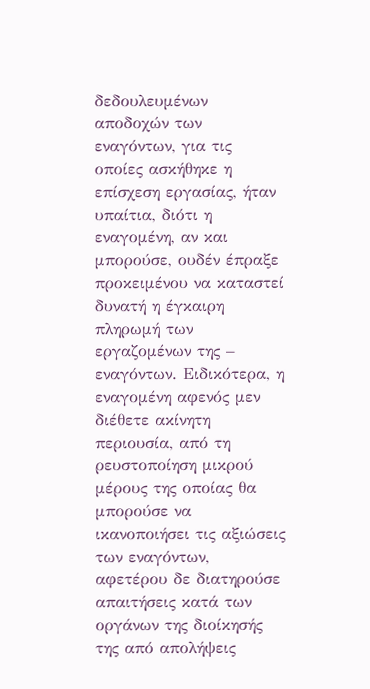δεδουλευμένων αποδοχών των εναγόντων, για τις οποίες ασκήθηκε η επίσχεση εργασίας, ήταν υπαίτια, διότι η εναγομένη, αν και μπορούσε, ουδέν έπραξε προκειμένου να καταστεί δυνατή η έγκαιρη πληρωμή των εργαζομένων της – εναγόντων. Ειδικότερα, η εναγομένη αφενός μεν διέθετε ακίνητη περιουσία, από τη ρευστοποίηση μικρού μέρους της οποίας θα μπορούσε να ικανοποιήσει τις αξιώσεις των εναγόντων, αφετέρου δε διατηρούσε απαιτήσεις κατά των οργάνων της διοίκησής της από απολήψεις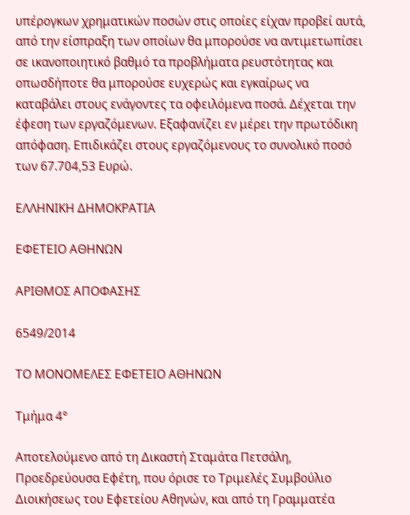υπέρογκων χρηματικών ποσών στις οποίες είχαν προβεί αυτά, από την είσπραξη των οποίων θα μπορούσε να αντιμετωπίσει σε ικανοποιητικό βαθμό τα προβλήματα ρευστότητας και οπωσδήποτε θα μπορούσε ευχερώς και εγκαίρως να καταβάλει στους ενάγοντες τα οφειλόμενα ποσά. Δέχεται την έφεση των εργαζόμενων. Εξαφανίζει εν μέρει την πρωτόδικη απόφαση. Επιδικάζει στους εργαζόμενους το συνολικό ποσό των 67.704,53 Ευρώ.

ΕΛΛΗΝΙΚΗ ΔΗΜΟΚΡΑΤΙΑ

ΕΦΕΤΕΙΟ ΑΘΗΝΩΝ

ΑΡΙΘΜΟΣ ΑΠΟΦΑΣΗΣ

6549/2014

ΤΟ ΜΟΝΟΜΕΛΕΣ ΕΦΕΤΕΙΟ ΑΘΗΝΩΝ

Τμήμα 4°

Αποτελούμενο από τη Δικαστή Σταμάτα Πετσάλη, Προεδρεύουσα Εφέτη, που όρισε το Τριμελές Συμβούλιο Διοικήσεως του Εφετείου Αθηνών, και από τη Γραμματέα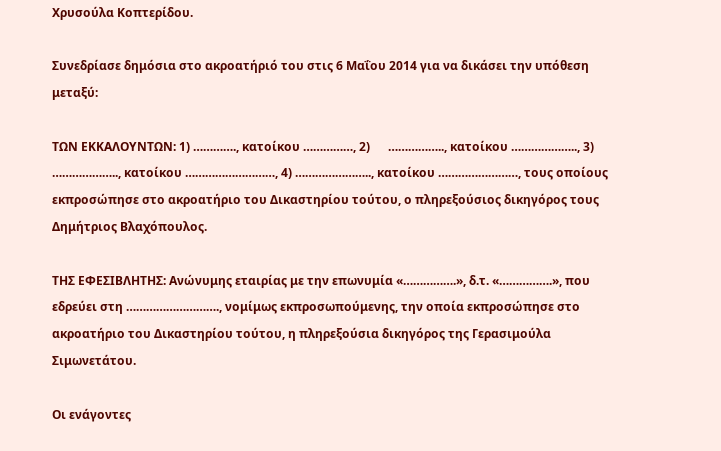Χρυσούλα Κοπτερίδου.

Συνεδρίασε δημόσια στο ακροατήριό του στις 6 Μαΐου 2014 για να δικάσει την υπόθεση μεταξύ:

ΤΩΝ ΕΚΚΑΛΟΥΝΤΩΝ: 1) …………., κατοίκου ……………, 2)      …………….., κατοίκου ……………….., 3) ……………….., κατοίκου ………………………, 4) ………………….., κατοίκου ……………………, τους οποίους εκπροσώπησε στο ακροατήριο του Δικαστηρίου τούτου, ο πληρεξούσιος δικηγόρος τους Δημήτριος Βλαχόπουλος.

ΤΗΣ ΕΦΕΣΙΒΛΗΤΗΣ: Ανώνυμης εταιρίας με την επωνυμία «…………….», δ.τ. «…………….», που εδρεύει στη ………………………., νομίμως εκπροσωπούμενης, την οποία εκπροσώπησε στο ακροατήριο του Δικαστηρίου τούτου, η πληρεξούσια δικηγόρος της Γερασιμούλα Σιμωνετάτου.

Οι ενάγοντες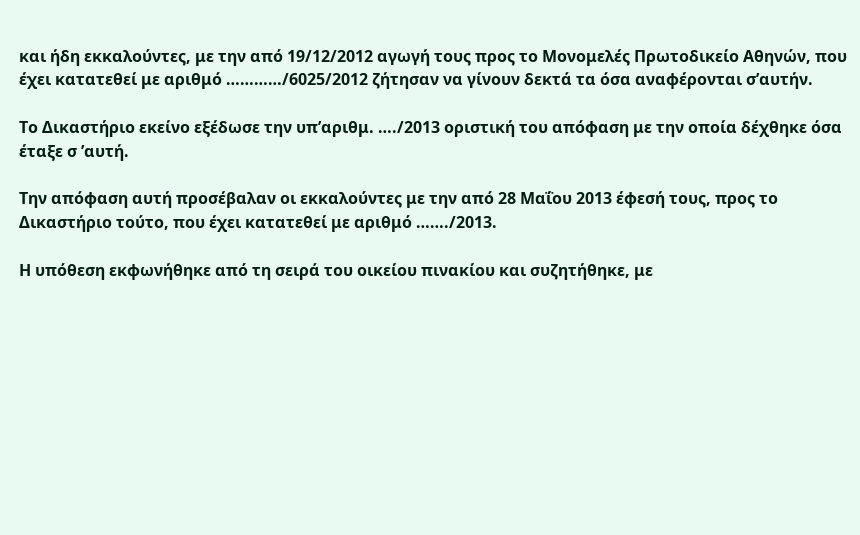και ήδη εκκαλούντες, με την από 19/12/2012 αγωγή τους προς το Μονομελές Πρωτοδικείο Αθηνών, που έχει κατατεθεί με αριθμό …………/6025/2012 ζήτησαν να γίνουν δεκτά τα όσα αναφέρονται σ’αυτήν.

Το Δικαστήριο εκείνο εξέδωσε την υπ’αριθμ. …./2013 οριστική του απόφαση με την οποία δέχθηκε όσα έταξε σ ’αυτή.

Την απόφαση αυτή προσέβαλαν οι εκκαλούντες με την από 28 Μαΐου 2013 έφεσή τους, προς το Δικαστήριο τούτο, που έχει κατατεθεί με αριθμό ……./2013.

Η υπόθεση εκφωνήθηκε από τη σειρά του οικείου πινακίου και συζητήθηκε, με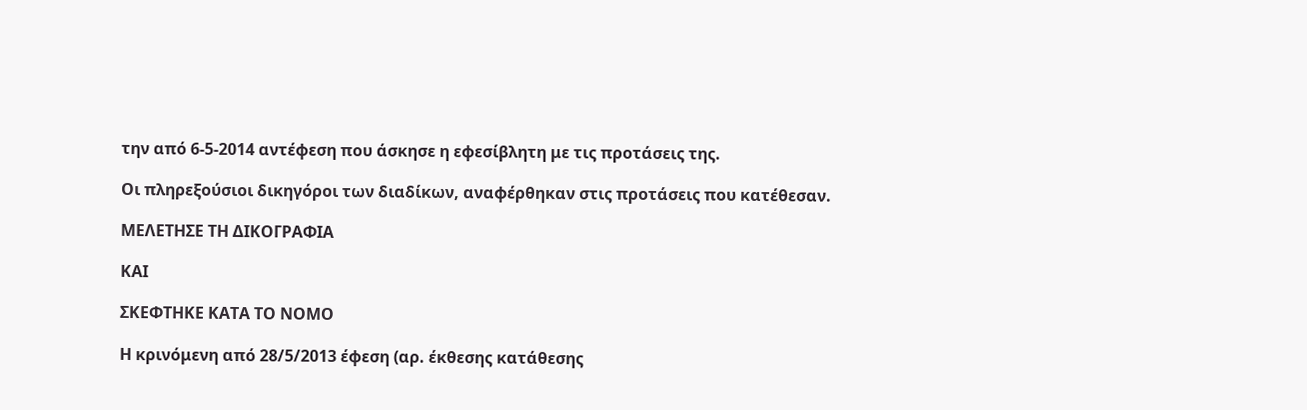την από 6-5-2014 αντέφεση που άσκησε η εφεσίβλητη με τις προτάσεις της.

Οι πληρεξούσιοι δικηγόροι των διαδίκων, αναφέρθηκαν στις προτάσεις που κατέθεσαν.

ΜΕΛΕΤΗΣΕ ΤΗ ΔΙΚΟΓΡΑΦΙΑ

ΚΑΙ

ΣΚΕΦΤΗΚΕ ΚΑΤΑ ΤΟ ΝΟΜΟ

Η κρινόμενη από 28/5/2013 έφεση (αρ. έκθεσης κατάθεσης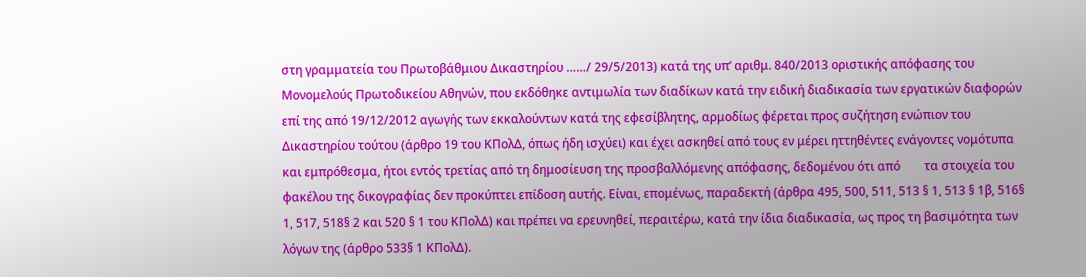στη γραμματεία του Πρωτοβάθμιου Δικαστηρίου ……/ 29/5/2013) κατά της υπ’ αριθμ. 840/2013 οριστικής απόφασης του Μονομελούς Πρωτοδικείου Αθηνών, που εκδόθηκε αντιμωλία των διαδίκων κατά την ειδική διαδικασία των εργατικών διαφορών επί της από 19/12/2012 αγωγής των εκκαλούντων κατά της εφεσίβλητης, αρμοδίως φέρεται προς συζήτηση ενώπιον του Δικαστηρίου τούτου (άρθρο 19 του ΚΠολΔ, όπως ήδη ισχύει) και έχει ασκηθεί από τους εν μέρει ηττηθέντες ενάγοντες νομότυπα και εμπρόθεσμα, ήτοι εντός τρετίας από τη δημοσίευση της προσβαλλόμενης απόφασης, δεδομένου ότι από        τα στοιχεία του φακέλου της δικογραφίας δεν προκύπτει επίδοση αυτής. Είναι, επομένως, παραδεκτή (άρθρα 495, 500, 511, 513 § 1, 513 § 1β, 516§ 1, 517, 518§ 2 και 520 § 1 του ΚΠολΔ) και πρέπει να ερευνηθεί, περαιτέρω, κατά την ίδια διαδικασία, ως προς τη βασιμότητα των λόγων της (άρθρο 533§ 1 ΚΠολΔ).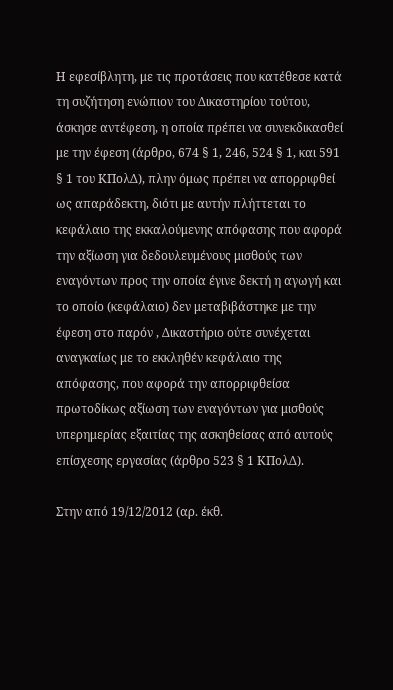Η εφεσίβλητη, με τις προτάσεις που κατέθεσε κατά τη συζήτηση ενώπιον του Δικαστηρίου τούτου, άσκησε αντέφεση, η οποία πρέπει να συνεκδικασθεί με την έφεση (άρθρο, 674 § 1, 246, 524 § 1, και 591 § 1 του ΚΠολΔ), πλην όμως πρέπει να απορριφθεί ως απαράδεκτη, διότι με αυτήν πλήττεται το κεφάλαιο της εκκαλούμενης απόφασης που αφορά την αξίωση για δεδουλευμένους μισθούς των εναγόντων προς την οποία έγινε δεκτή η αγωγή και το οποίο (κεφάλαιο) δεν μεταβιβάστηκε με την έφεση στο παρόν , Δικαστήριο ούτε συνέχεται αναγκαίως με το εκκληθέν κεφάλαιο της απόφασης, που αφορά την απορριφθείσα πρωτοδίκως αξίωση των εναγόντων για μισθούς υπερημερίας εξαιτίας της ασκηθείσας από αυτούς επίσχεσης εργασίας (άρθρο 523 § 1 ΚΠολΔ).

Στην από 19/12/2012 (αρ. έκθ.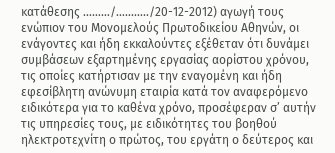κατάθεσης ………/………../20-12-2012) αγωγή τους ενώπιον του Μονομελούς Πρωτοδικείου Αθηνών, οι ενάγοντες και ήδη εκκαλούντες εξέθεταν ότι δυνάμει συμβάσεων εξαρτημένης εργασίας αορίστου χρόνου, τις οποίες κατήρτισαν με την εναγομένη και ήδη εφεσίβλητη ανώνυμη εταιρία κατά τον αναφερόμενο ειδικότερα για το καθένα χρόνο, προσέφεραν σ’ αυτήν τις υπηρεσίες τους, με ειδικότητες του βοηθού ηλεκτροτεχνίτη ο πρώτος, του εργάτη ο δεύτερος και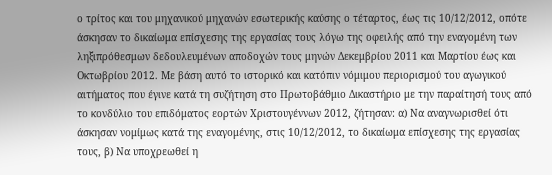ο τρίτος και του μηχανικού μηχανών εσωτερικής καύσης ο τέταρτος, έως τις 10/12/2012, οπότε άσκησαν το δικαίωμα επίσχεσης της εργασίας τους λόγω της οφειλής από την εναγομένη των ληξιπρόθεσμων δεδουλευμένων αποδοχών τους μηνών Δεκεμβρίου 2011 και Μαρτίου έως και Οκτωβρίου 2012. Με βάση αυτό το ιστορικό και κατόπιν νόμιμου περιορισμού του αγωγικού αιτήματος που έγινε κατά τη συζήτηση στο Πρωτοβάθμιο Δικαστήριο με την παραίτησή τους από το κονδύλιο του επιδόματος εορτών Χριστουγέννων 2012, ζήτησαν: α) Να αναγνωρισθεί ότι άσκησαν νομίμως κατά της εναγομένης, στις 10/12/2012, το δικαίωμα επίσχεσης της εργασίας τους, β) Να υποχρεωθεί η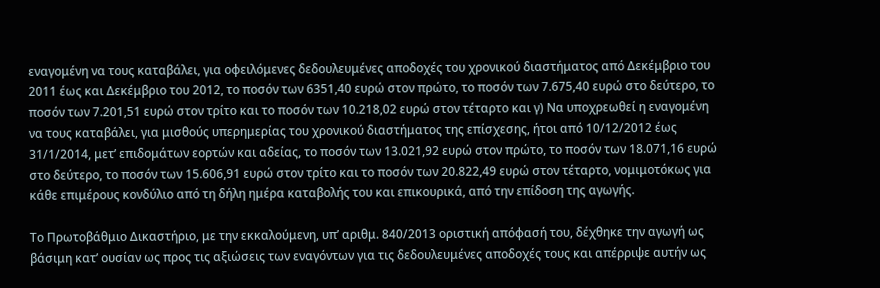εναγομένη να τους καταβάλει, για οφειλόμενες δεδουλευμένες αποδοχές του χρονικού διαστήματος από Δεκέμβριο του 2011 έως και Δεκέμβριο του 2012, το ποσόν των 6351,40 ευρώ στον πρώτο, το ποσόν των 7.675,40 ευρώ στο δεύτερο, το ποσόν των 7.201,51 ευρώ στον τρίτο και το ποσόν των 10.218,02 ευρώ στον τέταρτο και γ) Να υποχρεωθεί η εναγομένη να τους καταβάλει, για μισθούς υπερημερίας του χρονικού διαστήματος της επίσχεσης, ήτοι από 10/12/2012 έως 31/1/2014, μετ’ επιδομάτων εορτών και αδείας, το ποσόν των 13.021,92 ευρώ στον πρώτο, το ποσόν των 18.071,16 ευρώ στο δεύτερο, το ποσόν των 15.606,91 ευρώ στον τρίτο και το ποσόν των 20.822,49 ευρώ στον τέταρτο, νομιμοτόκως για κάθε επιμέρους κονδύλιο από τη δήλη ημέρα καταβολής του και επικουρικά, από την επίδοση της αγωγής.

Το Πρωτοβάθμιο Δικαστήριο, με την εκκαλούμενη, υπ’ αριθμ. 840/2013 οριστική απόφασή του, δέχθηκε την αγωγή ως βάσιμη κατ’ ουσίαν ως προς τις αξιώσεις των εναγόντων για τις δεδουλευμένες αποδοχές τους και απέρριψε αυτήν ως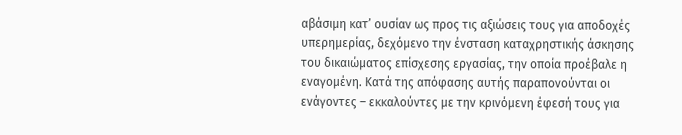αβάσιμη κατ’ ουσίαν ως προς τις αξιώσεις τους για αποδοχές υπερημερίας, δεχόμενο την ένσταση καταχρηστικής άσκησης του δικαιώματος επίσχεσης εργασίας, την οποία προέβαλε η εναγομένη. Κατά της απόφασης αυτής παραπονούνται οι ενάγοντες – εκκαλούντες με την κρινόμενη έφεσή τους για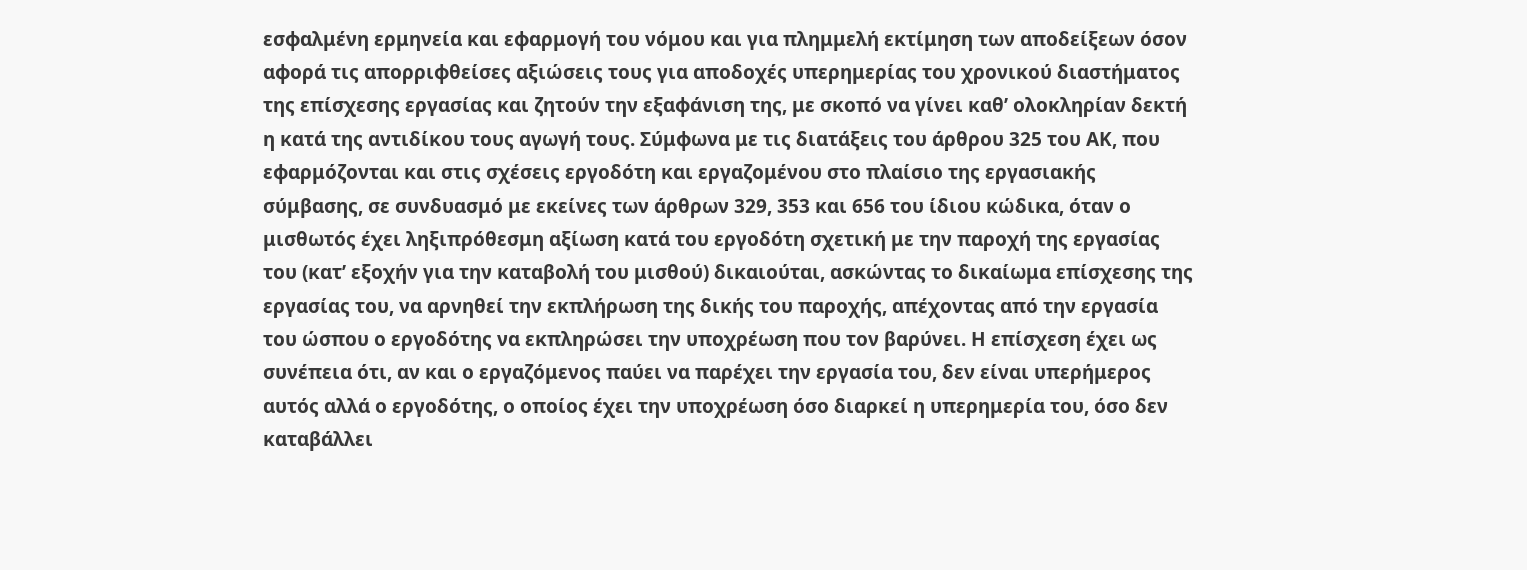εσφαλμένη ερμηνεία και εφαρμογή του νόμου και για πλημμελή εκτίμηση των αποδείξεων όσον αφορά τις απορριφθείσες αξιώσεις τους για αποδοχές υπερημερίας του χρονικού διαστήματος της επίσχεσης εργασίας και ζητούν την εξαφάνιση της, με σκοπό να γίνει καθ’ ολοκληρίαν δεκτή η κατά της αντιδίκου τους αγωγή τους. Σύμφωνα με τις διατάξεις του άρθρου 325 του ΑΚ, που εφαρμόζονται και στις σχέσεις εργοδότη και εργαζομένου στο πλαίσιο της εργασιακής σύμβασης, σε συνδυασμό με εκείνες των άρθρων 329, 353 και 656 του ίδιου κώδικα, όταν ο μισθωτός έχει ληξιπρόθεσμη αξίωση κατά του εργοδότη σχετική με την παροχή της εργασίας του (κατ’ εξοχήν για την καταβολή του μισθού) δικαιούται, ασκώντας το δικαίωμα επίσχεσης της εργασίας του, να αρνηθεί την εκπλήρωση της δικής του παροχής, απέχοντας από την εργασία του ώσπου ο εργοδότης να εκπληρώσει την υποχρέωση που τον βαρύνει. Η επίσχεση έχει ως συνέπεια ότι, αν και ο εργαζόμενος παύει να παρέχει την εργασία του, δεν είναι υπερήμερος αυτός αλλά ο εργοδότης, ο οποίος έχει την υποχρέωση όσο διαρκεί η υπερημερία του, όσο δεν καταβάλλει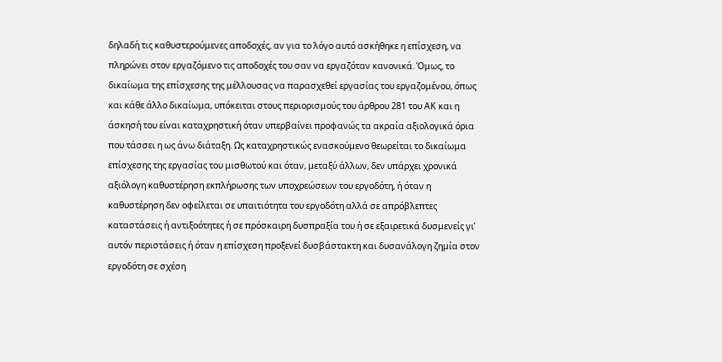δηλαδή τις καθυστερούμενες αποδοχές, αν για το λόγο αυτό ασκήθηκε η επίσχεση, να πληρώνει στον εργαζόμενο τις αποδοχές του σαν να εργαζόταν κανονικά. Όμως, το δικαίωμα της επίσχεσης της μέλλουσας να παρασχεθεί εργασίας του εργαζομένου, όπως και κάθε άλλο δικαίωμα, υπόκειται στους περιορισμούς του άρθρου 281 του ΑΚ και η άσκησή του είναι καταχρηστική όταν υπερβαίνει προφανώς τα ακραία αξιολογικά όρια που τάσσει η ως άνω διάταξη. Ως καταχρηστικώς ενασκούμενο θεωρείται το δικαίωμα επίσχεσης της εργασίας του μισθωτού και όταν, μεταξύ άλλων, δεν υπάρχει χρονικά αξιόλογη καθυστέρηση εκπλήρωσης των υποχρεώσεων του εργοδότη, ή όταν η καθυστέρηση δεν οφείλεται σε υπαιτιότητα του εργοδότη αλλά σε απρόβλεπτες καταστάσεις ή αντιξοότητες ή σε πρόσκαιρη δυσπραξία του ή σε εξαιρετικά δυσμενείς γι’ αυτόν περιστάσεις ή όταν η επίσχεση προξενεί δυσβάστακτη και δυσανάλογη ζημία στον εργοδότη σε σχέση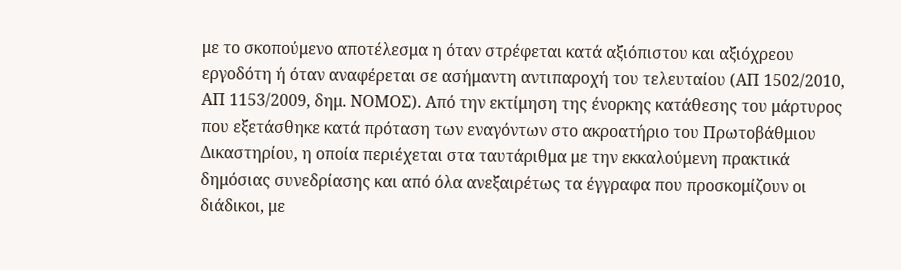με το σκοπούμενο αποτέλεσμα η όταν στρέφεται κατά αξιόπιστου και αξιόχρεου εργοδότη ή όταν αναφέρεται σε ασήμαντη αντιπαροχή του τελευταίου (ΑΠ 1502/2010, ΑΠ 1153/2009, δημ. ΝΟΜΟΣ). Από την εκτίμηση της ένορκης κατάθεσης του μάρτυρος που εξετάσθηκε κατά πρόταση των εναγόντων στο ακροατήριο του Πρωτοβάθμιου Δικαστηρίου, η οποία περιέχεται στα ταυτάριθμα με την εκκαλούμενη πρακτικά δημόσιας συνεδρίασης και από όλα ανεξαιρέτως τα έγγραφα που προσκομίζουν οι διάδικοι, με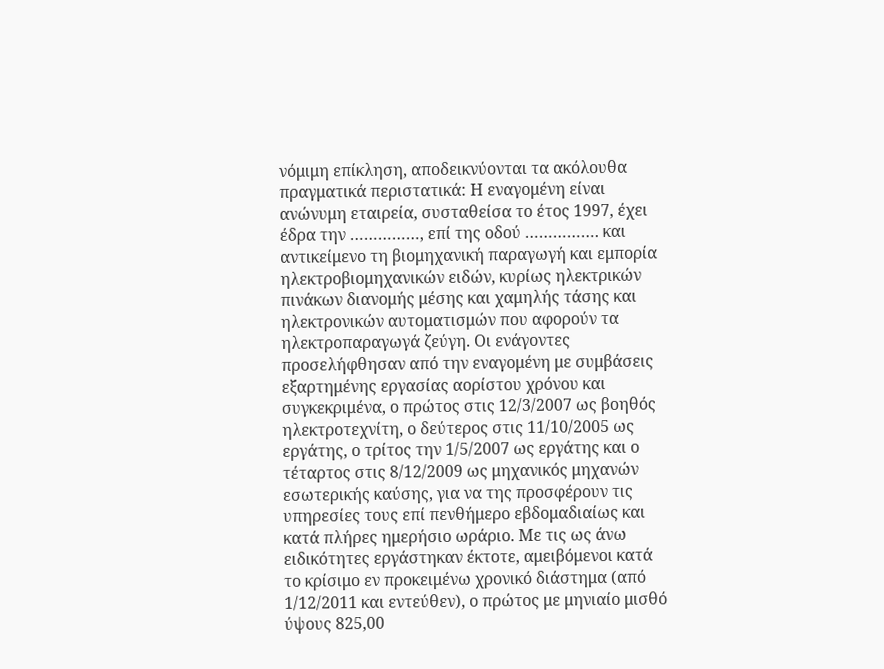νόμιμη επίκληση, αποδεικνύονται τα ακόλουθα πραγματικά περιστατικά: Η εναγομένη είναι ανώνυμη εταιρεία, συσταθείσα το έτος 1997, έχει έδρα την ……………, επί της οδού ……………. και αντικείμενο τη βιομηχανική παραγωγή και εμπορία ηλεκτροβιομηχανικών ειδών, κυρίως ηλεκτρικών πινάκων διανομής μέσης και χαμηλής τάσης και ηλεκτρονικών αυτοματισμών που αφορούν τα ηλεκτροπαραγωγά ζεύγη. Οι ενάγοντες προσελήφθησαν από την εναγομένη με συμβάσεις εξαρτημένης εργασίας αορίστου χρόνου και συγκεκριμένα, ο πρώτος στις 12/3/2007 ως βοηθός ηλεκτροτεχνίτη, ο δεύτερος στις 11/10/2005 ως εργάτης, ο τρίτος την 1/5/2007 ως εργάτης και ο τέταρτος στις 8/12/2009 ως μηχανικός μηχανών εσωτερικής καύσης, για να της προσφέρουν τις υπηρεσίες τους επί πενθήμερο εβδομαδιαίως και κατά πλήρες ημερήσιο ωράριο. Με τις ως άνω ειδικότητες εργάστηκαν έκτοτε, αμειβόμενοι κατά το κρίσιμο εν προκειμένω χρονικό διάστημα (από 1/12/2011 και εντεύθεν), ο πρώτος με μηνιαίο μισθό ύψους 825,00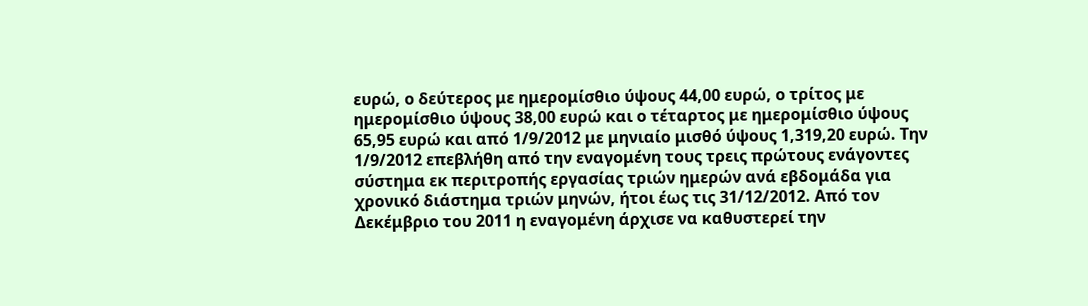ευρώ, ο δεύτερος με ημερομίσθιο ύψους 44,00 ευρώ, ο τρίτος με ημερομίσθιο ύψους 38,00 ευρώ και ο τέταρτος με ημερομίσθιο ύψους 65,95 ευρώ και από 1/9/2012 με μηνιαίο μισθό ύψους 1,319,20 ευρώ. Την 1/9/2012 επεβλήθη από την εναγομένη τους τρεις πρώτους ενάγοντες σύστημα εκ περιτροπής εργασίας τριών ημερών ανά εβδομάδα για χρονικό διάστημα τριών μηνών, ήτοι έως τις 31/12/2012. Από τον Δεκέμβριο του 2011 η εναγομένη άρχισε να καθυστερεί την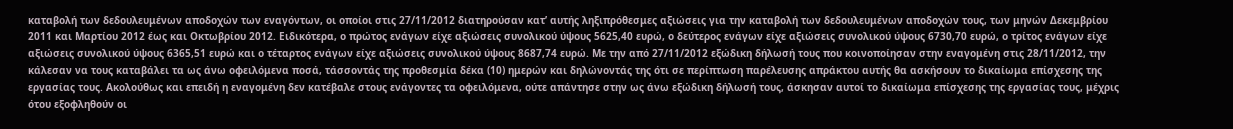καταβολή των δεδουλευμένων αποδοχών των εναγόντων, οι οποίοι στις 27/11/2012 διατηρούσαν κατ’ αυτής ληξιπρόθεσμες αξιώσεις για την καταβολή των δεδουλευμένων αποδοχών τους, των μηνών Δεκεμβρίου 2011 και Μαρτίου 2012 έως και Οκτωβρίου 2012. Ειδικότερα, ο πρώτος ενάγων είχε αξιώσεις συνολικού ύψους 5625,40 ευρώ, ο δεύτερος ενάγων είχε αξιώσεις συνολικού ύψους 6730,70 ευρώ, ο τρίτος ενάγων είχε αξιώσεις συνολικού ύψους 6365,51 ευρώ και ο τέταρτος ενάγων είχε αξιώσεις συνολικού ύψους 8687,74 ευρώ. Με την από 27/11/2012 εξώδικη δήλωσή τους που κοινοποίησαν στην εναγομένη στις 28/11/2012, την κάλεσαν να τους καταβάλει τα ως άνω οφειλόμενα ποσά, τάσσοντάς της προθεσμία δέκα (10) ημερών και δηλώνοντάς της ότι σε περίπτωση παρέλευσης απράκτου αυτής θα ασκήσουν το δικαίωμα επίσχεσης της εργασίας τους. Ακολούθως και επειδή η εναγομένη δεν κατέβαλε στους ενάγοντες τα οφειλόμενα, ούτε απάντησε στην ως άνω εξώδικη δήλωσή τους, άσκησαν αυτοί το δικαίωμα επίσχεσης της εργασίας τους, μέχρις ότου εξοφληθούν οι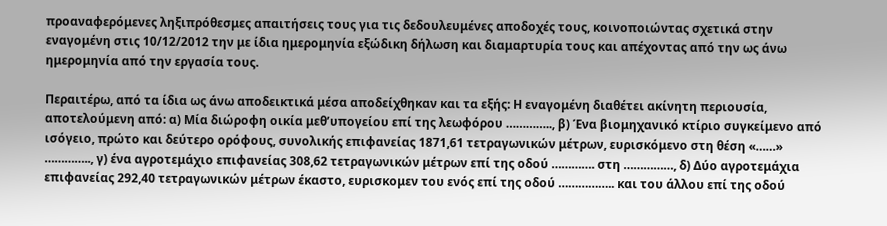προαναφερόμενες ληξιπρόθεσμες απαιτήσεις τους για τις δεδουλευμένες αποδοχές τους, κοινοποιώντας σχετικά στην εναγομένη στις 10/12/2012 την με ίδια ημερομηνία εξώδικη δήλωση και διαμαρτυρία τους και απέχοντας από την ως άνω ημερομηνία από την εργασία τους.

Περαιτέρω, από τα ίδια ως άνω αποδεικτικά μέσα αποδείχθηκαν και τα εξής: Η εναγομένη διαθέτει ακίνητη περιουσία, αποτελούμενη από: α) Μία διώροφη οικία μεθ’υπογείου επί της λεωφόρου ………….., β) Ένα βιομηχανικό κτίριο συγκείμενο από ισόγειο, πρώτο και δεύτερο ορόφους, συνολικής επιφανείας 1871,61 τετραγωνικών μέτρων, ευρισκόμενο στη θέση «……» ………….., γ) ένα αγροτεμάχιο επιφανείας 308,62 τετραγωνικών μέτρων επί της οδού …………. στη ……………, δ) Δύο αγροτεμάχια επιφανείας 292,40 τετραγωνικών μέτρων έκαστο, ευρισκομεν του ενός επί της οδού …………….. και του άλλου επί της οδού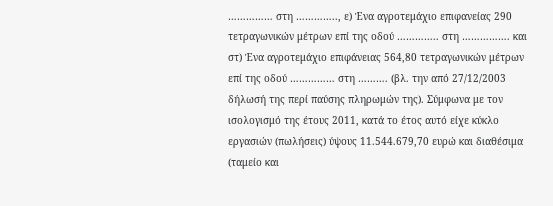…………… στη ………….., ε) Ένα αγροτεμάχιο επιφανείας 290 τετραγωνικών μέτρων επί της οδού ………….. στη ……………. και στ) Ένα αγροτεμάχιο επιφάνειας 564,80 τετραγωνικών μέτρων επί της οδού …………… στη ………. (βλ. την από 27/12/2003 δήλωσή της περί παύσης πληρωμών της). Σύμφωνα με τον ισολογισμό της έτους 2011, κατά το έτος αυτό είχε κύκλο εργασιών (πωλήσεις) ύψους 11.544.679,70 ευρώ και διαθέσιμα (ταμείο και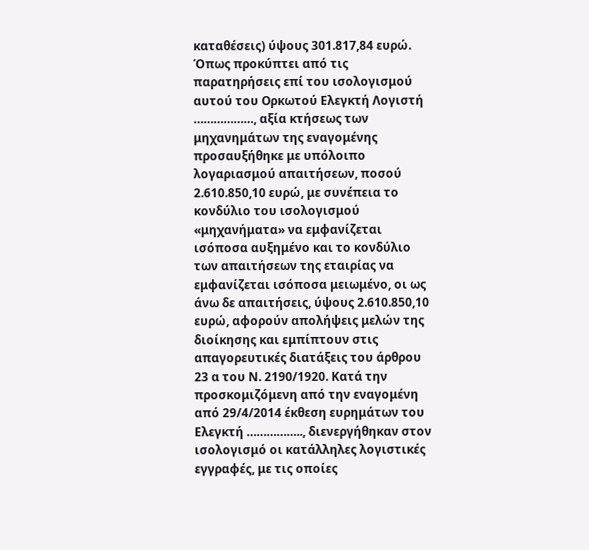καταθέσεις) ύψους 301.817,84 ευρώ. Όπως προκύπτει από τις παρατηρήσεις επί του ισολογισμού αυτού του Ορκωτού Ελεγκτή Λογιστή ………………, αξία κτήσεως των μηχανημάτων της εναγομένης προσαυξήθηκε με υπόλοιπο λογαριασμού απαιτήσεων, ποσού 2.610.850,10 ευρώ, με συνέπεια το κονδύλιο του ισολογισμού «μηχανήματα» να εμφανίζεται ισόποσα αυξημένο και το κονδύλιο των απαιτήσεων της εταιρίας να εμφανίζεται ισόποσα μειωμένο, οι ως άνω δε απαιτήσεις, ύψους 2.610.850,10 ευρώ, αφορούν απολήψεις μελών της διοίκησης και εμπίπτουν στις απαγορευτικές διατάξεις του άρθρου 23 α του Ν. 2190/1920. Κατά την προσκομιζόμενη από την εναγομένη από 29/4/2014 έκθεση ευρημάτων του Ελεγκτή …………….., διενεργήθηκαν στον ισολογισμό οι κατάλληλες λογιστικές εγγραφές, με τις οποίες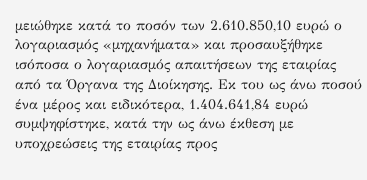μειώθηκε κατά το ποσόν των 2.610.850,10 ευρώ ο λογαριασμός «μηχανήματα» και προσαυξήθηκε ισόποσα ο λογαριασμός απαιτήσεων της εταιρίας από τα Όργανα της Διοίκησης. Εκ του ως άνω ποσού ένα μέρος και ειδικότερα, 1.404.641,84 ευρώ συμψηφίστηκε, κατά την ως άνω έκθεση με υποχρεώσεις της εταιρίας προς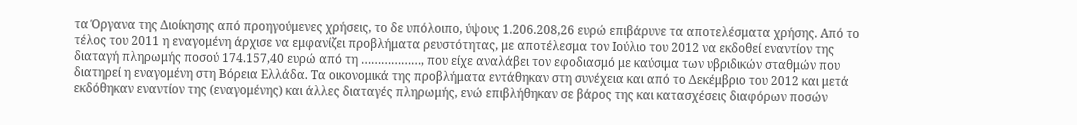τα Όργανα της Διοίκησης από προηγούμενες χρήσεις, το δε υπόλοιπο, ύψους 1.206.208,26 ευρώ επιβάρυνε τα αποτελέσματα χρήσης. Από το τέλος του 2011 η εναγομένη άρχισε να εμφανίζει προβλήματα ρευστότητας, με αποτέλεσμα τον Ιούλιο του 2012 να εκδοθεί εναντίον της διαταγή πληρωμής ποσού 174.157,40 ευρώ από τη ………………, που είχε αναλάβει τον εφοδιασμό με καύσιμα των υβριδικών σταθμών που διατηρεί η εναγομένη στη Βόρεια Ελλάδα. Τα οικονομικά της προβλήματα εντάθηκαν στη συνέχεια και από το Δεκέμβριο του 2012 και μετά εκδόθηκαν εναντίον της (εναγομένης) και άλλες διαταγές πληρωμής, ενώ επιβλήθηκαν σε βάρος της και κατασχέσεις διαφόρων ποσών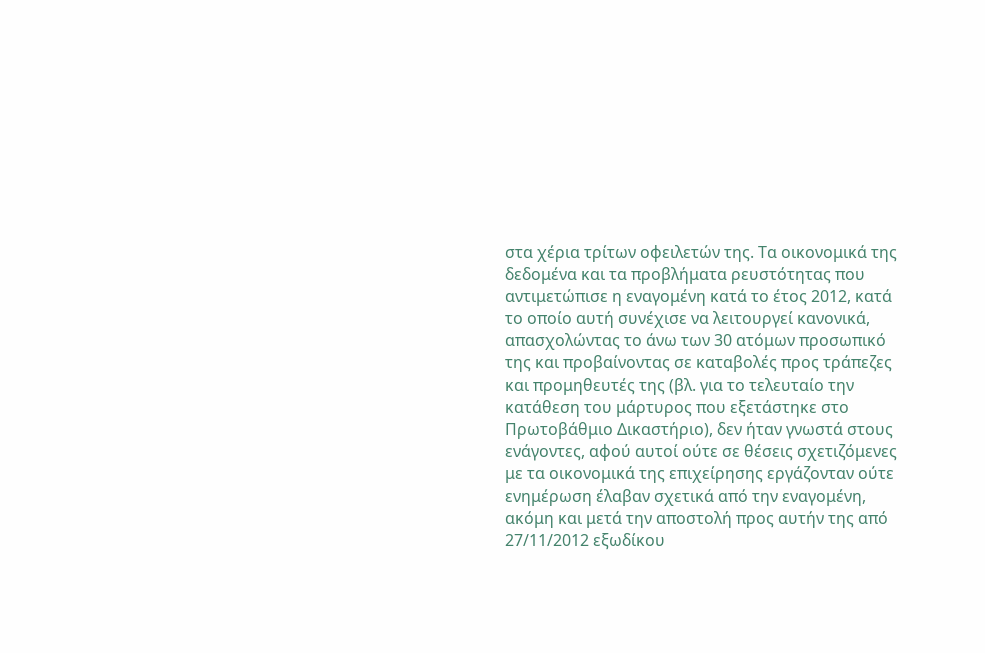στα χέρια τρίτων οφειλετών της. Τα οικονομικά της δεδομένα και τα προβλήματα ρευστότητας που αντιμετώπισε η εναγομένη κατά το έτος 2012, κατά το οποίο αυτή συνέχισε να λειτουργεί κανονικά, απασχολώντας το άνω των 30 ατόμων προσωπικό της και προβαίνοντας σε καταβολές προς τράπεζες και προμηθευτές της (βλ. για το τελευταίο την κατάθεση του μάρτυρος που εξετάστηκε στο Πρωτοβάθμιο Δικαστήριο), δεν ήταν γνωστά στους ενάγοντες, αφού αυτοί ούτε σε θέσεις σχετιζόμενες με τα οικονομικά της επιχείρησης εργάζονταν ούτε ενημέρωση έλαβαν σχετικά από την εναγομένη, ακόμη και μετά την αποστολή προς αυτήν της από 27/11/2012 εξωδίκου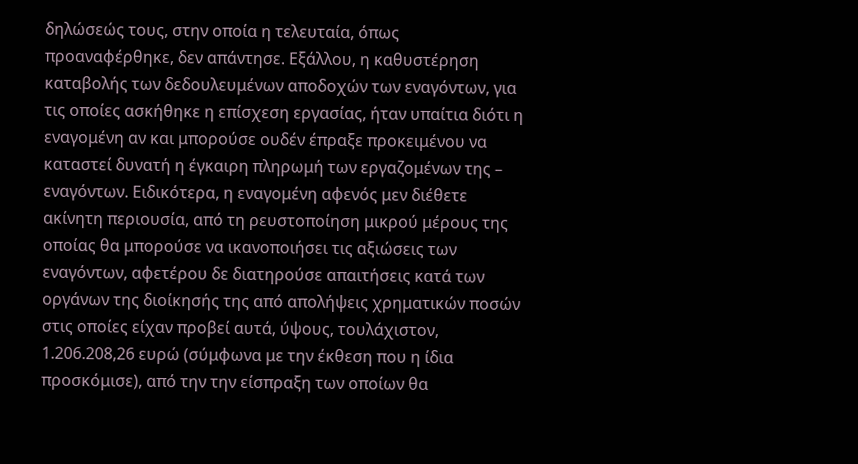δηλώσεώς τους, στην οποία η τελευταία, όπως προαναφέρθηκε, δεν απάντησε. Εξάλλου, η καθυστέρηση καταβολής των δεδουλευμένων αποδοχών των εναγόντων, για τις οποίες ασκήθηκε η επίσχεση εργασίας, ήταν υπαίτια διότι η εναγομένη αν και μπορούσε ουδέν έπραξε προκειμένου να καταστεί δυνατή η έγκαιρη πληρωμή των εργαζομένων της – εναγόντων. Ειδικότερα, η εναγομένη αφενός μεν διέθετε ακίνητη περιουσία, από τη ρευστοποίηση μικρού μέρους της οποίας θα μπορούσε να ικανοποιήσει τις αξιώσεις των εναγόντων, αφετέρου δε διατηρούσε απαιτήσεις κατά των οργάνων της διοίκησής της από απολήψεις χρηματικών ποσών στις οποίες είχαν προβεί αυτά, ύψους, τουλάχιστον, 1.206.208,26 ευρώ (σύμφωνα με την έκθεση που η ίδια προσκόμισε), από την την είσπραξη των οποίων θα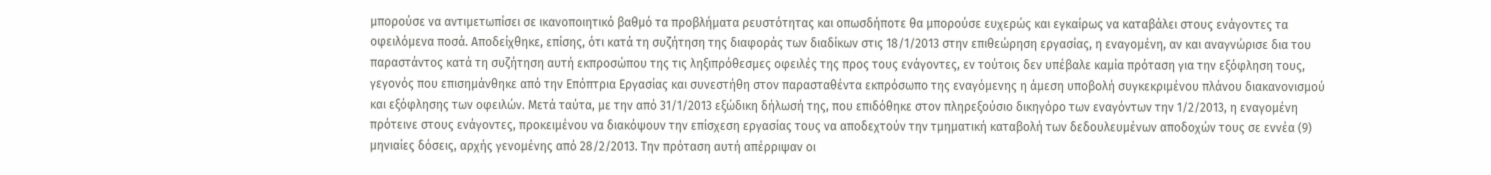μπορούσε να αντιμετωπίσει σε ικανοποιητικό βαθμό τα προβλήματα ρευστότητας και οπωσδήποτε θα μπορούσε ευχερώς και εγκαίρως να καταβάλει στους ενάγοντες τα οφειλόμενα ποσά. Αποδείχθηκε, επίσης, ότι κατά τη συζήτηση της διαφοράς των διαδίκων στις 18/1/2013 στην επιθεώρηση εργασίας, η εναγομένη, αν και αναγνώρισε δια του παραστάντος κατά τη συζήτηση αυτή εκπροσώπου της τις ληξιπρόθεσμες οφειλές της προς τους ενάγοντες, εν τούτοις δεν υπέβαλε καμία πρόταση για την εξόφληση τους, γεγονός που επισημάνθηκε από την Επόπτρια Εργασίας και συνεστήθη στον παρασταθέντα εκπρόσωπο της εναγόμενης η άμεση υποβολή συγκεκριμένου πλάνου διακανονισμού και εξόφλησης των οφειλών. Μετά ταύτα, με την από 31/1/2013 εξώδικη δήλωσή της, που επιδόθηκε στον πληρεξούσιο δικηγόρο των εναγόντων την 1/2/2013, η εναγομένη πρότεινε στους ενάγοντες, προκειμένου να διακόψουν την επίσχεση εργασίας τους να αποδεχτούν την τμηματική καταβολή των δεδουλευμένων αποδοχών τους σε εννέα (9) μηνιαίες δόσεις, αρχής γενομένης από 28/2/2013. Την πρόταση αυτή απέρριψαν οι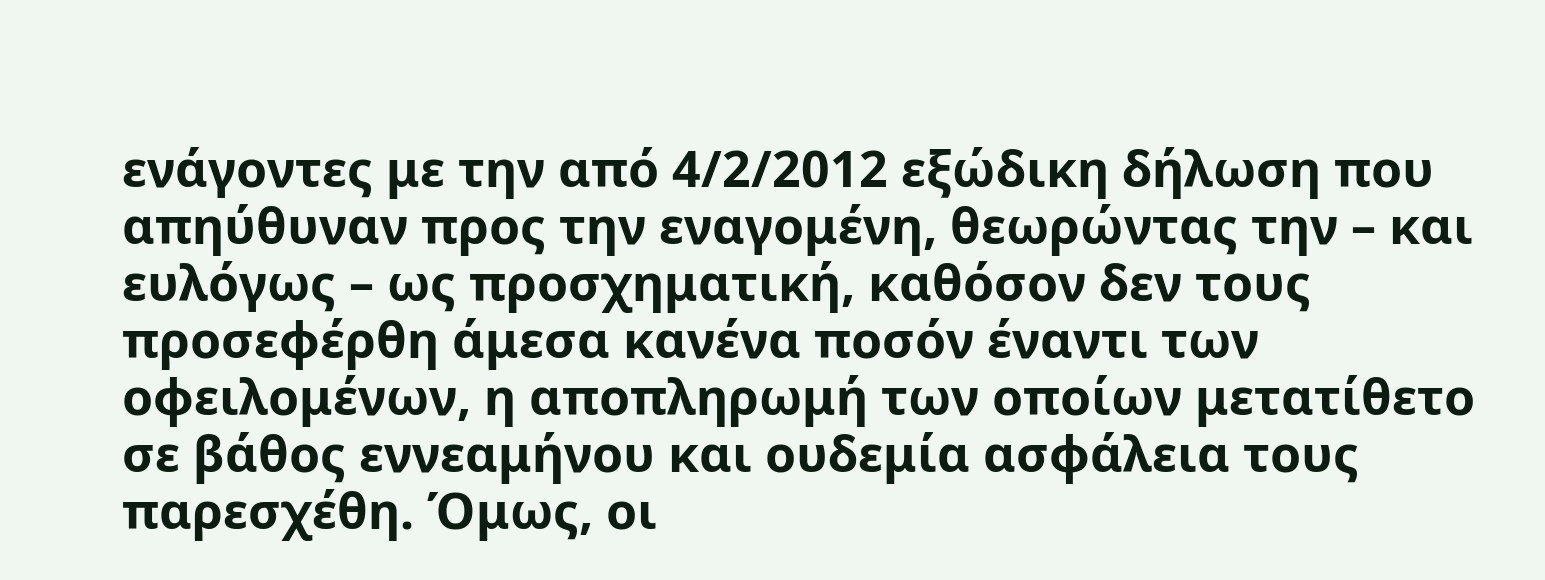ενάγοντες με την από 4/2/2012 εξώδικη δήλωση που απηύθυναν προς την εναγομένη, θεωρώντας την – και ευλόγως – ως προσχηματική, καθόσον δεν τους προσεφέρθη άμεσα κανένα ποσόν έναντι των οφειλομένων, η αποπληρωμή των οποίων μετατίθετο σε βάθος εννεαμήνου και ουδεμία ασφάλεια τους παρεσχέθη. Όμως, οι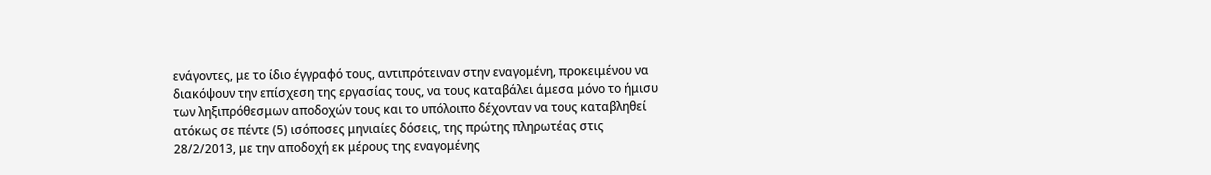ενάγοντες, με το ίδιο έγγραφό τους, αντιπρότειναν στην εναγομένη, προκειμένου να διακόψουν την επίσχεση της εργασίας τους, να τους καταβάλει άμεσα μόνο το ήμισυ των ληξιπρόθεσμων αποδοχών τους και το υπόλοιπο δέχονταν να τους καταβληθεί ατόκως σε πέντε (5) ισόποσες μηνιαίες δόσεις, της πρώτης πληρωτέας στις 28/2/2013, με την αποδοχή εκ μέρους της εναγομένης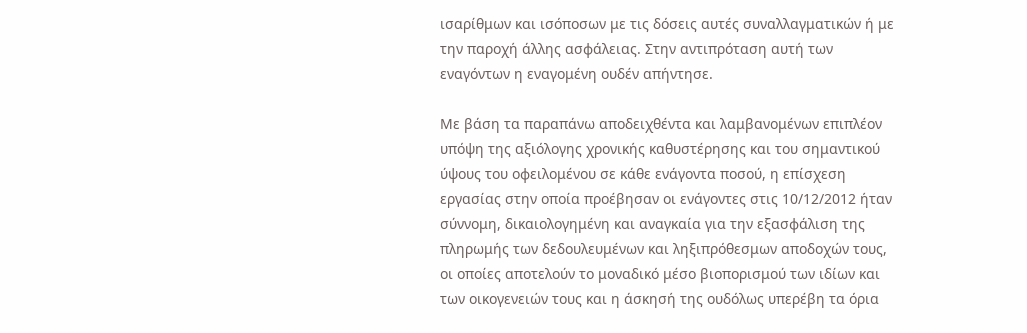ισαρίθμων και ισόποσων με τις δόσεις αυτές συναλλαγματικών ή με την παροχή άλλης ασφάλειας. Στην αντιπρόταση αυτή των εναγόντων η εναγομένη ουδέν απήντησε.

Με βάση τα παραπάνω αποδειχθέντα και λαμβανομένων επιπλέον υπόψη της αξιόλογης χρονικής καθυστέρησης και του σημαντικού ύψους του οφειλομένου σε κάθε ενάγοντα ποσού, η επίσχεση εργασίας στην οποία προέβησαν οι ενάγοντες στις 10/12/2012 ήταν σύννομη, δικαιολογημένη και αναγκαία για την εξασφάλιση της πληρωμής των δεδουλευμένων και ληξιπρόθεσμων αποδοχών τους, οι οποίες αποτελούν το μοναδικό μέσο βιοπορισμού των ιδίων και των οικογενειών τους και η άσκησή της ουδόλως υπερέβη τα όρια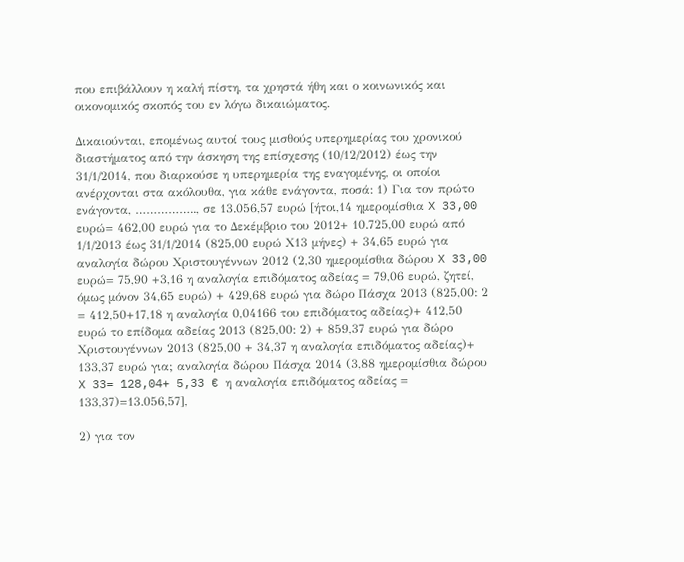που επιβάλλουν η καλή πίστη, τα χρηστά ήθη και ο κοινωνικός και οικονομικός σκοπός του εν λόγω δικαιώματος.

Δικαιούνται, επομένως αυτοί τους μισθούς υπερημερίας του χρονικού διαστήματος από την άσκηση της επίσχεσης (10/12/2012) έως την 31/1/2014, που διαρκούσε η υπερημερία της εναγομένης, οι οποίοι ανέρχονται στα ακόλουθα, για κάθε ενάγοντα, ποσά: 1) Για τον πρώτο ενάγοντα, …………….., σε 13.056,57 ευρώ [ήτοι,14 ημερομίσθια X 33,00 ευρώ= 462,00 ευρώ για το Δεκέμβριο του 2012+ 10.725,00 ευρώ από 1/1/2013 έως 31/1/2014 (825,00 ευρώ Χ13 μήνες) + 34,65 ευρώ για αναλογία δώρου Χριστουγέννων 2012 (2,30 ημερομίσθια δώρου X 33,00 ευρώ= 75,90 +3,16 η αναλογία επιδόματος αδείας = 79,06 ευρώ, ζητεί, όμως μόνον 34,65 ευρώ) + 429,68 ευρώ για δώρο Πάσχα 2013 (825,00: 2 = 412,50+17,18 η αναλογία 0,04166 του επιδόματος αδείας)+ 412,50 ευρώ το επίδομα αδείας 2013 (825,00: 2) + 859,37 ευρώ για δώρο Χριστουγέννων 2013 (825,00 + 34,37 η αναλογία επιδόματος αδείας)+ 133,37 ευρώ για; αναλογία δώρου Πάσχα 2014 (3,88 ημερομίσθια δώρου X 33= 128,04+ 5,33 € η αναλογία επιδόματος αδείας = 133,37)=13.056,57],

2) για τον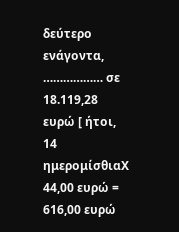δεύτερο ενάγοντα, ……………… σε 18.119,28 ευρώ [ ήτοι, 14 ημερομίσθιαΧ 44,00 ευρώ = 616,00 ευρώ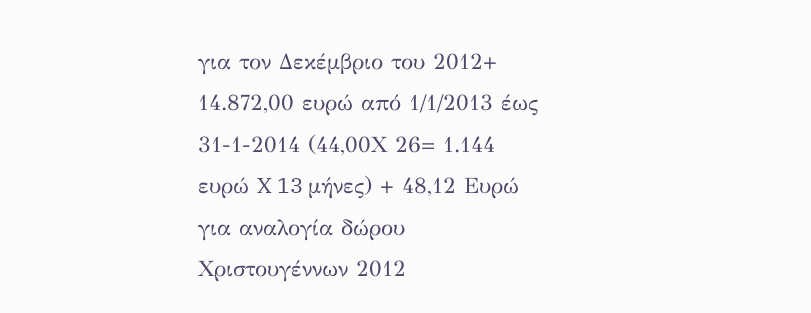για τον Δεκέμβριο του 2012+ 14.872,00 ευρώ από 1/1/2013 έως 31-1-2014 (44,00Χ 26= 1.144 ευρώ X 13 μήνες) + 48,12 Ευρώ για αναλογία δώρου Χριστουγέννων 2012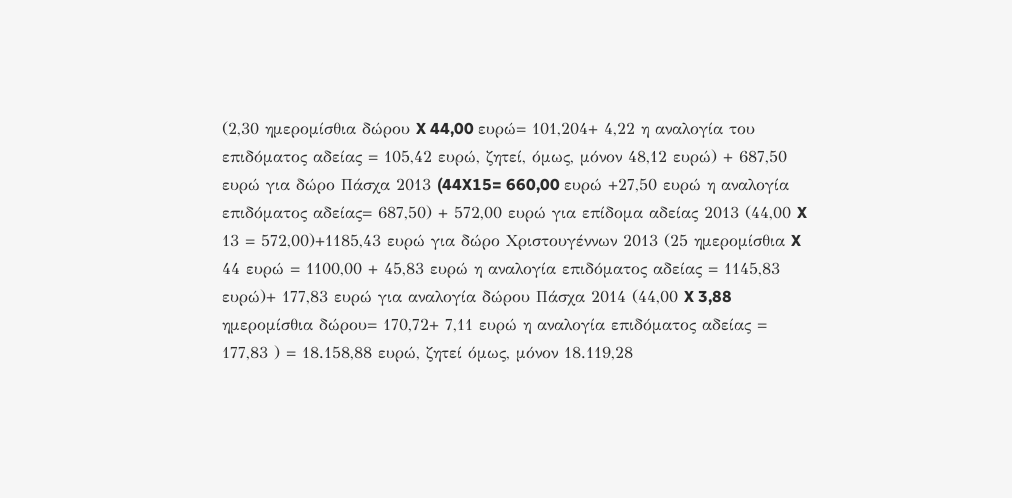(2,30 ημερομίσθια δώρου X 44,00 ευρώ= 101,204+ 4,22 η αναλογία του επιδόματος αδείας = 105,42 ευρώ, ζητεί, όμως, μόνον 48,12 ευρώ) + 687,50 ευρώ για δώρο Πάσχα 2013 (44X15= 660,00 ευρώ +27,50 ευρώ η αναλογία επιδόματος αδείας= 687,50) + 572,00 ευρώ για επίδομα αδείας 2013 (44,00 X 13 = 572,00)+1185,43 ευρώ για δώρο Χριστουγέννων 2013 (25 ημερομίσθια X 44 ευρώ = 1100,00 + 45,83 ευρώ η αναλογία επιδόματος αδείας = 1145,83 ευρώ)+ 177,83 ευρώ για αναλογία δώρου Πάσχα 2014 (44,00 X 3,88 ημερομίσθια δώρου= 170,72+ 7,11 ευρώ η αναλογία επιδόματος αδείας = 177,83 ) = 18.158,88 ευρώ, ζητεί όμως, μόνον 18.119,28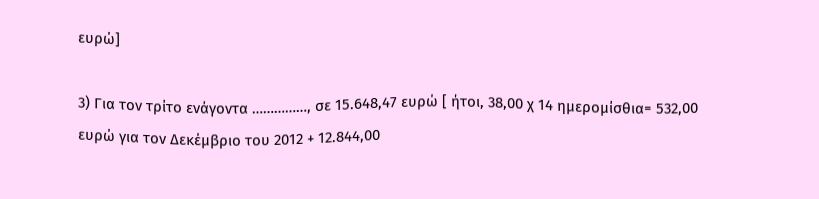ευρώ]

3) Για τον τρίτο ενάγοντα ……………, σε 15.648,47 ευρώ [ ήτοι, 38,00 χ 14 ημερομίσθια= 532,00 ευρώ για τον Δεκέμβριο του 2012 + 12.844,00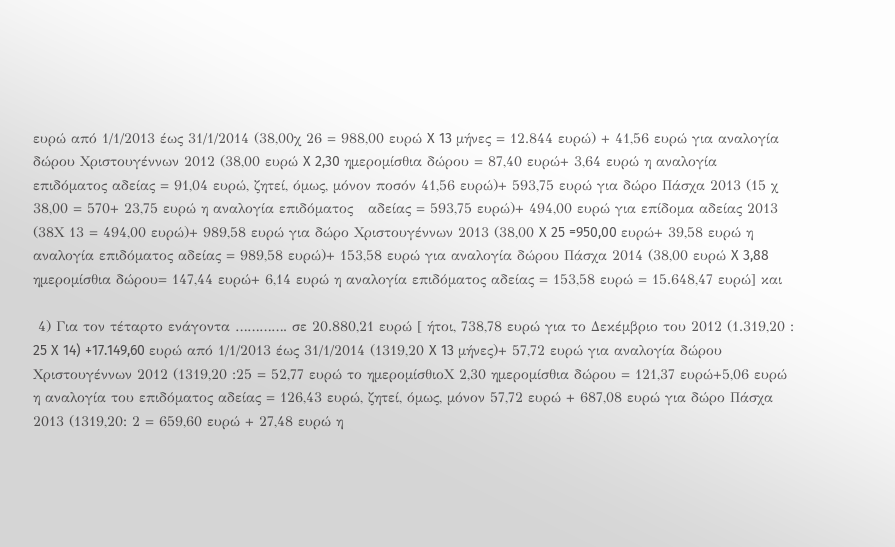ευρώ από 1/1/2013 έως 31/1/2014 (38,00χ 26 = 988,00 ευρώ X 13 μήνες = 12.844 ευρώ) + 41,56 ευρώ για αναλογία δώρου Χριστουγέννων 2012 (38,00 ευρώ X 2,30 ημερομίσθια δώρου = 87,40 ευρώ+ 3,64 ευρώ η αναλογία επιδόματος αδείας = 91,04 ευρώ, ζητεί, όμως, μόνον ποσόν 41,56 ευρώ)+ 593,75 ευρώ για δώρο Πάσχα 2013 (15 χ 38,00 = 570+ 23,75 ευρώ η αναλογία επιδόματος   αδείας = 593,75 ευρώ)+ 494,00 ευρώ για επίδομα αδείας 2013 (38Χ 13 = 494,00 ευρώ)+ 989,58 ευρώ για δώρο Χριστουγέννων 2013 (38,00 X 25 =950,00 ευρώ+ 39,58 ευρώ η αναλογία επιδόματος αδείας = 989,58 ευρώ)+ 153,58 ευρώ για αναλογία δώρου Πάσχα 2014 (38,00 ευρώ X 3,88 ημερομίσθια δώρου= 147,44 ευρώ+ 6,14 ευρώ η αναλογία επιδόματος αδείας = 153,58 ευρώ = 15.648,47 ευρώ] και

 4) Για τον τέταρτο ενάγοντα …………. σε 20.880,21 ευρώ [ ήτοι, 738,78 ευρώ για το Δεκέμβριο του 2012 (1.319,20 : 25 X 14) +17.149,60 ευρώ από 1/1/2013 έως 31/1/2014 (1319,20 X 13 μήνες)+ 57,72 ευρώ για αναλογία δώρου Χριστουγέννων 2012 (1319,20 :25 = 52,77 ευρώ το ημερομίσθιοΧ 2,30 ημερομίσθια δώρου = 121,37 ευρώ+5,06 ευρώ η αναλογία του επιδόματος αδείας = 126,43 ευρώ, ζητεί, όμως, μόνον 57,72 ευρώ + 687,08 ευρώ για δώρο Πάσχα 2013 (1319,20: 2 = 659,60 ευρώ + 27,48 ευρώ η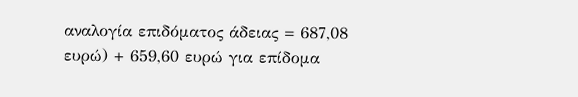αναλογία επιδόματος άδειας = 687,08 ευρώ) + 659,60 ευρώ για επίδομα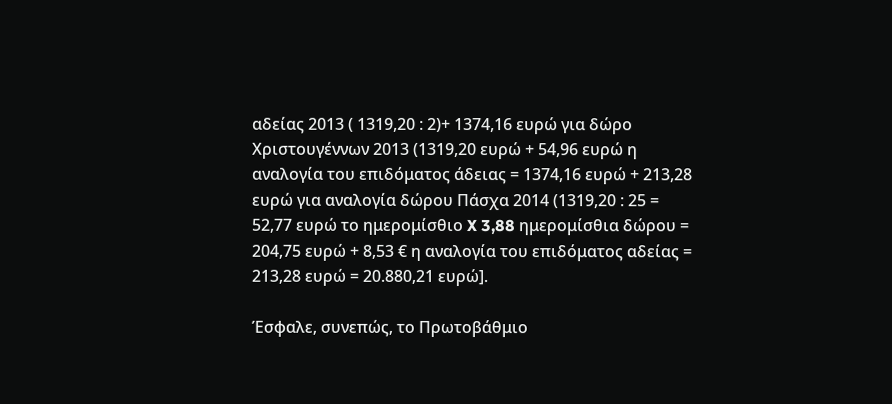αδείας 2013 ( 1319,20 : 2)+ 1374,16 ευρώ για δώρο Χριστουγέννων 2013 (1319,20 ευρώ + 54,96 ευρώ η αναλογία του επιδόματος άδειας = 1374,16 ευρώ + 213,28 ευρώ για αναλογία δώρου Πάσχα 2014 (1319,20 : 25 = 52,77 ευρώ το ημερομίσθιο X 3,88 ημερομίσθια δώρου = 204,75 ευρώ + 8,53 € η αναλογία του επιδόματος αδείας = 213,28 ευρώ = 20.880,21 ευρώ].

Έσφαλε, συνεπώς, το Πρωτοβάθμιο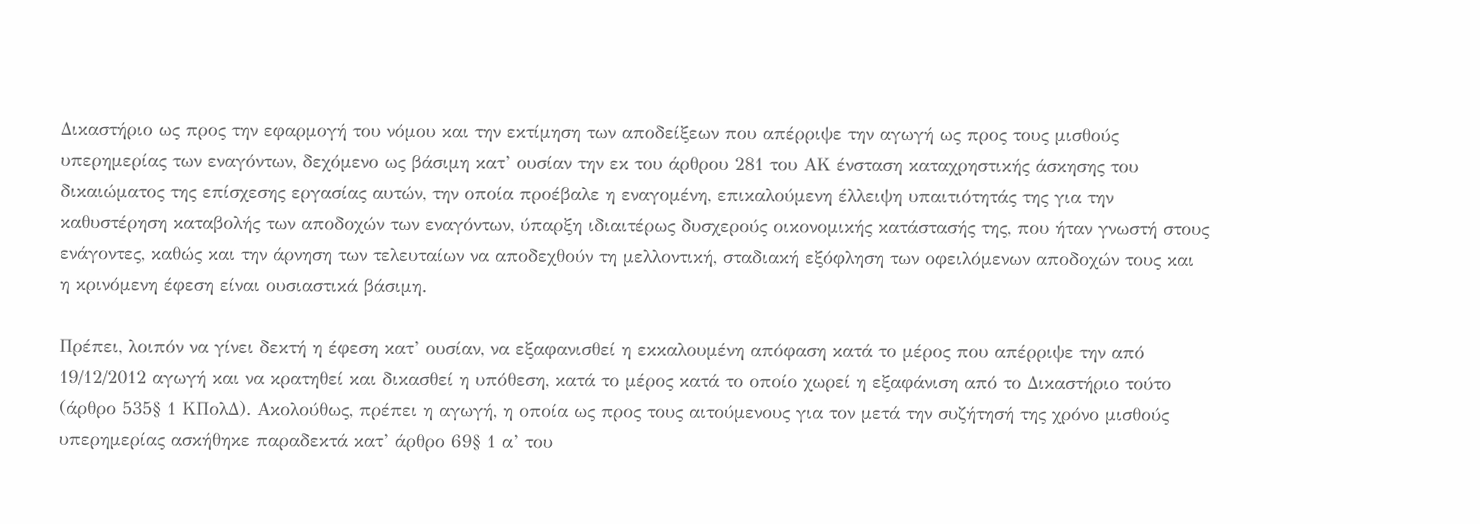Δικαστήριο ως προς την εφαρμογή του νόμου και την εκτίμηση των αποδείξεων που απέρριψε την αγωγή ως προς τους μισθούς υπερημερίας των εναγόντων, δεχόμενο ως βάσιμη κατ’ ουσίαν την εκ του άρθρου 281 του ΑΚ ένσταση καταχρηστικής άσκησης του δικαιώματος της επίσχεσης εργασίας αυτών, την οποία προέβαλε η εναγομένη, επικαλούμενη έλλειψη υπαιτιότητάς της για την καθυστέρηση καταβολής των αποδοχών των εναγόντων, ύπαρξη ιδιαιτέρως δυσχερούς οικονομικής κατάστασής της, που ήταν γνωστή στους ενάγοντες, καθώς και την άρνηση των τελευταίων να αποδεχθούν τη μελλοντική, σταδιακή εξόφληση των οφειλόμενων αποδοχών τους και η κρινόμενη έφεση είναι ουσιαστικά βάσιμη.

Πρέπει, λοιπόν να γίνει δεκτή η έφεση κατ’ ουσίαν, να εξαφανισθεί η εκκαλουμένη απόφαση κατά το μέρος που απέρριψε την από 19/12/2012 αγωγή και να κρατηθεί και δικασθεί η υπόθεση, κατά το μέρος κατά το οποίο χωρεί η εξαφάνιση από το Δικαστήριο τούτο (άρθρο 535§ 1 ΚΠολΔ). Ακολούθως, πρέπει η αγωγή, η οποία ως προς τους αιτούμενους για τον μετά την συζήτησή της χρόνο μισθούς υπερημερίας ασκήθηκε παραδεκτά κατ’ άρθρο 69§ 1 α’ του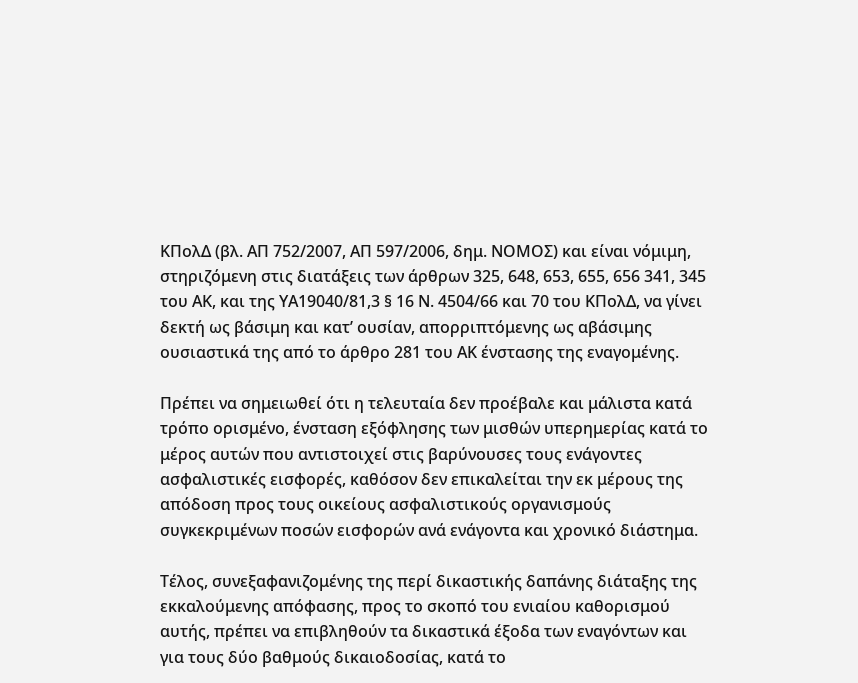ΚΠολΔ (βλ. ΑΠ 752/2007, ΑΠ 597/2006, δημ. ΝΟΜΟΣ) και είναι νόμιμη, στηριζόμενη στις διατάξεις των άρθρων 325, 648, 653, 655, 656 341, 345 του ΑΚ, και της ΥΑ19040/81,3 § 16 Ν. 4504/66 και 70 του ΚΠολΔ, να γίνει δεκτή ως βάσιμη και κατ’ ουσίαν, απορριπτόμενης ως αβάσιμης ουσιαστικά της από το άρθρο 281 του ΑΚ ένστασης της εναγομένης.

Πρέπει να σημειωθεί ότι η τελευταία δεν προέβαλε και μάλιστα κατά τρόπο ορισμένο, ένσταση εξόφλησης των μισθών υπερημερίας κατά το μέρος αυτών που αντιστοιχεί στις βαρύνουσες τους ενάγοντες ασφαλιστικές εισφορές, καθόσον δεν επικαλείται την εκ μέρους της απόδοση προς τους οικείους ασφαλιστικούς οργανισμούς συγκεκριμένων ποσών εισφορών ανά ενάγοντα και χρονικό διάστημα.

Τέλος, συνεξαφανιζομένης της περί δικαστικής δαπάνης διάταξης της εκκαλούμενης απόφασης, προς το σκοπό του ενιαίου καθορισμού αυτής, πρέπει να επιβληθούν τα δικαστικά έξοδα των εναγόντων και για τους δύο βαθμούς δικαιοδοσίας, κατά το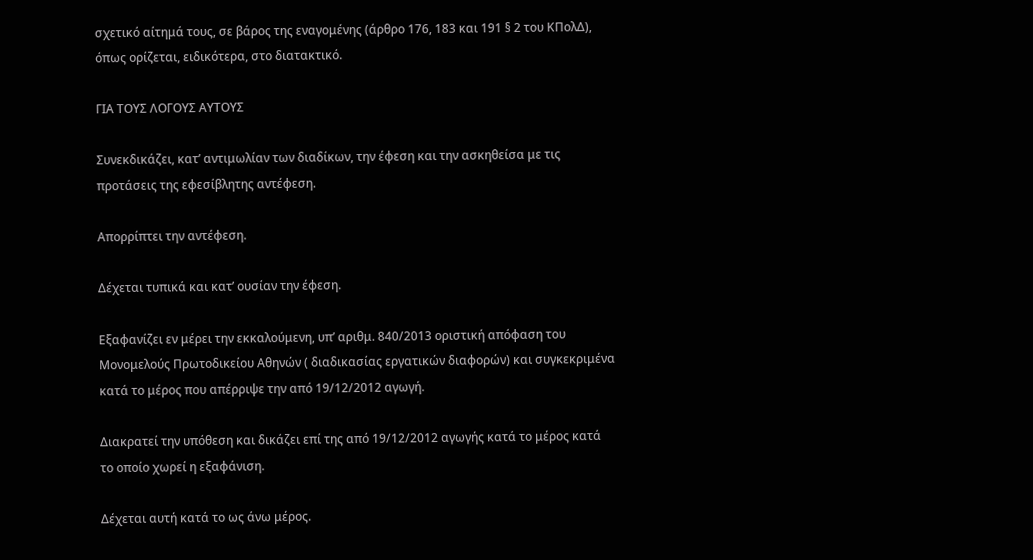σχετικό αίτημά τους, σε βάρος της εναγομένης (άρθρο 176, 183 και 191 § 2 του ΚΠολΔ), όπως ορίζεται, ειδικότερα, στο διατακτικό.

ΓΙΑ ΤΟΥΣ ΛΟΓΟΥΣ ΑΥΤΟΥΣ

Συνεκδικάζει, κατ’ αντιμωλίαν των διαδίκων, την έφεση και την ασκηθείσα με τις προτάσεις της εφεσίβλητης αντέφεση.

Απορρίπτει την αντέφεση.

Δέχεται τυπικά και κατ’ ουσίαν την έφεση.

Εξαφανίζει εν μέρει την εκκαλούμενη, υπ’ αριθμ. 840/2013 οριστική απόφαση του Μονομελούς Πρωτοδικείου Αθηνών ( διαδικασίας εργατικών διαφορών) και συγκεκριμένα κατά το μέρος που απέρριψε την από 19/12/2012 αγωγή.

Διακρατεί την υπόθεση και δικάζει επί της από 19/12/2012 αγωγής κατά το μέρος κατά το οποίο χωρεί η εξαφάνιση.

Δέχεται αυτή κατά το ως άνω μέρος.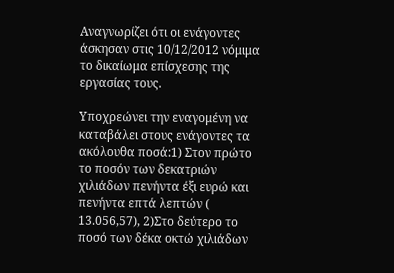Αναγνωρίζει ότι οι ενάγοντες άσκησαν στις 10/12/2012 νόμιμα το δικαίωμα επίσχεσης της εργασίας τους.

Υποχρεώνει την εναγομένη να καταβάλει στους ενάγοντες τα ακόλουθα ποσά:1) Στον πρώτο το ποσόν των δεκατριών χιλιάδων πενήντα έξι ευρώ και πενήντα επτά λεπτών ( 13.056,57), 2)Στο δεύτερο το ποσό των δέκα οκτώ χιλιάδων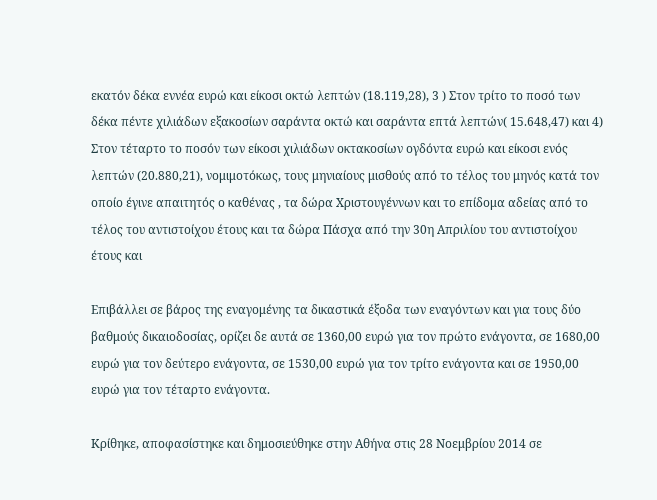εκατόν δέκα εννέα ευρώ και είκοσι οκτώ λεπτών (18.119,28), 3 ) Στον τρίτο το ποσό των δέκα πέντε χιλιάδων εξακοσίων σαράντα οκτώ και σαράντα επτά λεπτών( 15.648,47) και 4) Στον τέταρτο το ποσόν των είκοσι χιλιάδων οκτακοσίων ογδόντα ευρώ και είκοσι ενός λεπτών (20.880,21), νομιμοτόκως, τους μηνιαίους μισθούς από το τέλος του μηνός κατά τον οποίο έγινε απαιτητός ο καθένας , τα δώρα Χριστουγέννων και το επίδομα αδείας από το τέλος του αντιστοίχου έτους και τα δώρα Πάσχα από την 30η Απριλίου του αντιστοίχου έτους και

Επιβάλλει σε βάρος της εναγομένης τα δικαστικά έξοδα των εναγόντων και για τους δύο βαθμούς δικαιοδοσίας, ορίζει δε αυτά σε 1360,00 ευρώ για τον πρώτο ενάγοντα, σε 1680,00 ευρώ για τον δεύτερο ενάγοντα, σε 1530,00 ευρώ για τον τρίτο ενάγοντα και σε 1950,00 ευρώ για τον τέταρτο ενάγοντα.

Κρίθηκε, αποφασίστηκε και δημοσιεύθηκε στην Αθήνα στις 28 Νοεμβρίου 2014 σε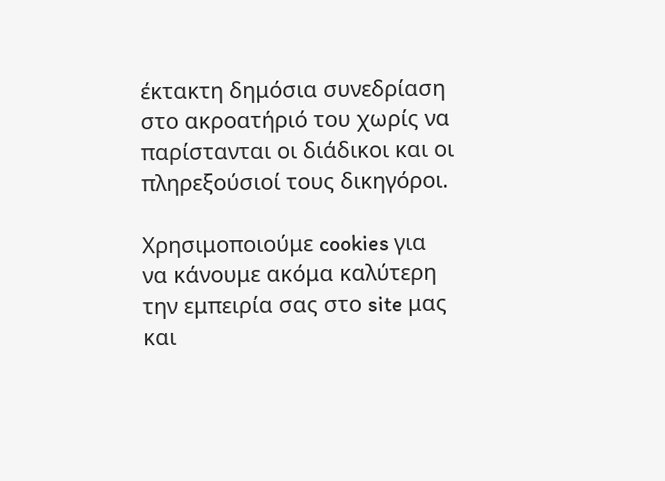έκτακτη δημόσια συνεδρίαση στο ακροατήριό του χωρίς να παρίστανται οι διάδικοι και οι πληρεξούσιοί τους δικηγόροι.

Χρησιμοποιούμε cookies για να κάνουμε ακόμα καλύτερη την εμπειρία σας στο site μας και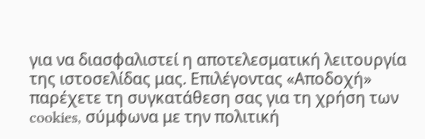για να διασφαλιστεί η αποτελεσματική λειτουργία της ιστοσελίδας μας. Επιλέγοντας «Αποδοχή» παρέχετε τη συγκατάθεση σας για τη χρήση των cookies, σύμφωνα με την πολιτική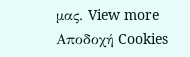μας. View more
Αποδοχή Cookies